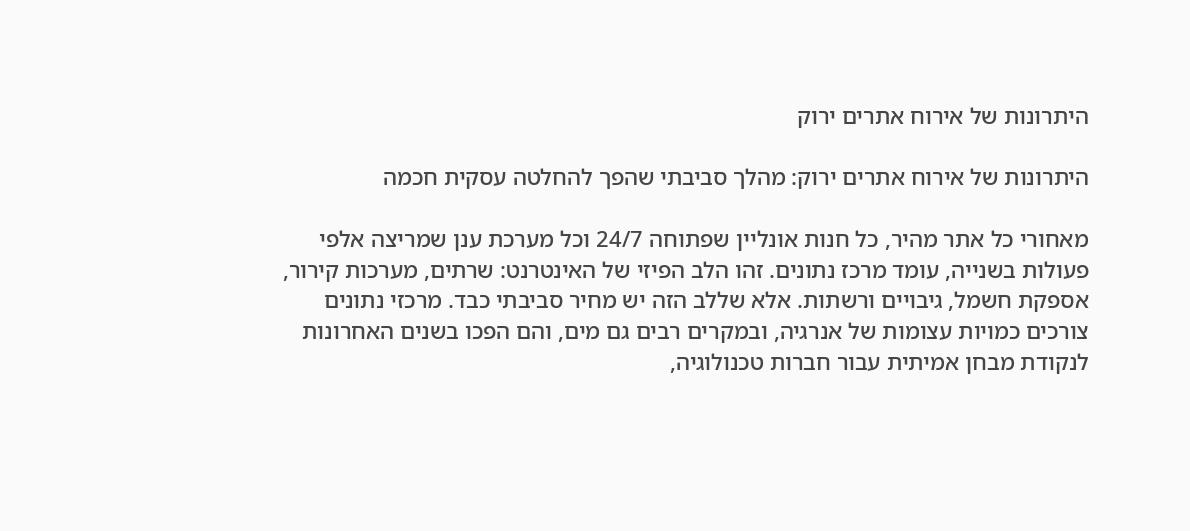היתרונות של אירוח אתרים ירוק

היתרונות של אירוח אתרים ירוק: מהלך סביבתי שהפך להחלטה עסקית חכמה

מאחורי כל אתר מהיר, כל חנות אונליין שפתוחה 24/7 וכל מערכת ענן שמריצה אלפי פעולות בשנייה, עומד מרכז נתונים. זהו הלב הפיזי של האינטרנט: שרתים, מערכות קירור, אספקת חשמל, גיבויים ורשתות. אלא שללב הזה יש מחיר סביבתי כבד. מרכזי נתונים צורכים כמויות עצומות של אנרגיה, ובמקרים רבים גם מים, והם הפכו בשנים האחרונות לנקודת מבחן אמיתית עבור חברות טכנולוגיה,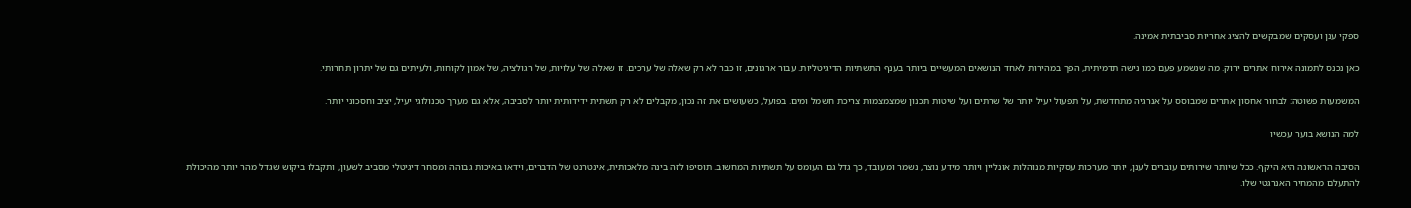ספקי ענן ועסקים שמבקשים להציג אחריות סביבתית אמינה.

כאן נכנס לתמונה אירוח אתרים ירוק. מה שנשמע פעם כמו נישה תדמיתית, הפך במהירות לאחד הנושאים המעשיים ביותר בענף התשתיות הדיגיטליות. עבור ארגונים, זו כבר לא רק שאלה של ערכים. זו שאלה של עלויות, של רגולציה, של אמון לקוחות, ולעיתים גם של יתרון תחרותי.

המשמעות פשוטה: לבחור אחסון אתרים שמבוסס על אנרגיה מתחדשת, על תפעול יעיל יותר של שרתים ועל שיטות תכנון שמצמצמות צריכת חשמל ומים. בפועל, כשעושים את זה נכון, מקבלים לא רק תשתית ידידותית יותר לסביבה, אלא גם מערך טכנולוגי יעיל, יציב וחסכוני יותר.

למה הנושא בוער עכשיו

הסיבה הראשונה היא היקף. ככל שיותר שירותים עוברים לענן, יותר מערכות עסקיות מנוהלות אונליין ויותר מידע נוצר, נשמר ומעובד, כך גדל גם העומס על תשתיות המחשוב. תוסיפו לזה בינה מלאכותית, אינטרנט של הדברים, וידאו באיכות גבוהה ומסחר דיגיטלי מסביב לשעון, ותקבלו ביקוש שגדל מהר יותר מהיכולת להתעלם מהמחיר האנרגטי שלו.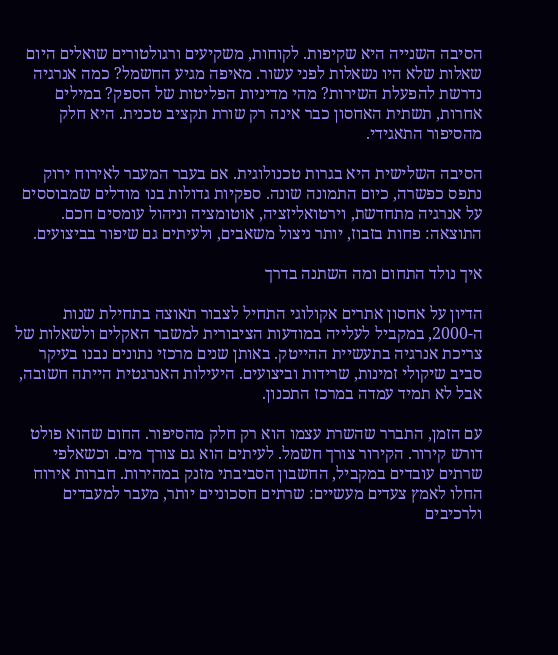הסיבה השנייה היא שקיפות. לקוחות, משקיעים ורגולטורים שואלים היום שאלות שלא היו נשאלות לפני עשור. מאיפה מגיע החשמל? כמה אנרגיה נדרשת להפעלת השירות? מהי מדיניות הפליטות של הספק? במילים אחרות, תשתית האחסון כבר אינה רק שורת תקציב טכנית. היא חלק מהסיפור התאגידי.

הסיבה השלישית היא בגרות טכנולוגית. אם בעבר המעבר לאירוח ירוק נתפס כפשרה, כיום התמונה שונה. ספקיות גדולות בנו מודלים שמבוססים על אנרגיה מתחדשת, וירטואליזציה, אוטומציה וניהול עומסים חכם. התוצאה: פחות בזבוז, יותר ניצול משאבים, ולעיתים גם שיפור בביצועים.

איך נולד התחום ומה השתנה בדרך

הדיון על אחסון אתרים אקולוגי התחיל לצבור תאוצה בתחילת שנות ה-2000, במקביל לעלייה במודעות הציבורית למשבר האקלים ולשאלות של צריכת אנרגיה בתעשיית ההייטק. באותן שנים מרכזי נתונים נבנו בעיקר סביב שיקולי זמינות, שרידות וביצועים. היעילות האנרגטית הייתה חשובה, אבל לא תמיד עמדה במרכז התכנון.

עם הזמן, התברר שהשרת עצמו הוא רק חלק מהסיפור. החום שהוא פולט דורש קירור. הקירור צורך חשמל. לעיתים הוא גם צורך מים. וכשאלפי שרתים עובדים במקביל, החשבון הסביבתי מזנק במהירות. חברות אירוח החלו לאמץ צעדים מעשיים: שרתים חסכוניים יותר, מעבר למעבדים ולרכיבים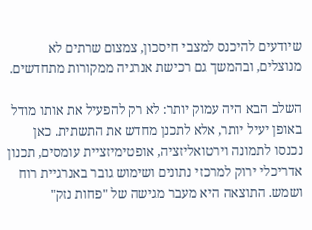שיודעים להיכנס למצבי חיסכון, צמצום שרתים לא מנוצלים, ובהמשך גם רכישת אנרגיה ממקורות מתחדשים.

השלב הבא היה עמוק יותר: לא רק להפעיל את אותו מודל באופן יעיל יותר, אלא לתכנן מחדש את התשתית. כאן נכנסו לתמונה וירטואליזציה, אופטימיזציית עומסים, תכנון אדריכלי ירוק למרכזי נתונים ושימוש גובר באנרגיית רוח ושמש. התוצאה היא מעבר מגישה של "פחות נזק"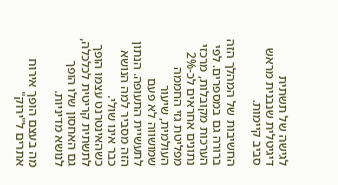לגישה של תשתית דיגיטלית שנבנית מראש סביב קיימות.

החשיבות של המהלך הזה ברורה גם במספרים. לפי הערכות מקובלות, מרכזי נתונים אחראים לכ-2% מפליטת גזי החממה העולמית, שיעור שמושווה לא פעם לתעשיית התעופה. הנתון הזה מסביר למה הנושא כבר אינו שולי. כשהאינטרנט עצמו הופך לתשתית קריטית לכלכלה, גם האחסון שלו הופך לנושא מדיניות.

מה בעצם הופך אירוח אתרים ל"ירוק"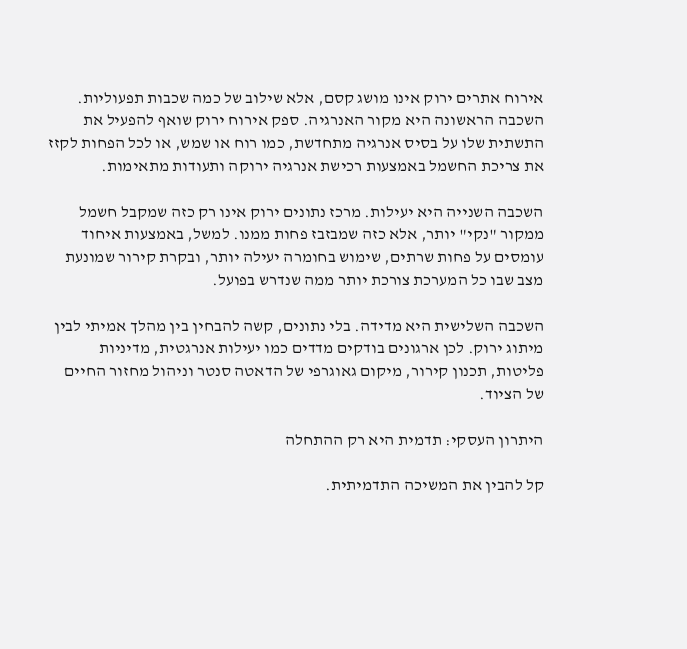אירוח אתרים ירוק אינו מושג קסם, אלא שילוב של כמה שכבות תפעוליות. השכבה הראשונה היא מקור האנרגיה. ספק אירוח ירוק שואף להפעיל את התשתית שלו על בסיס אנרגיה מתחדשת, כמו רוח או שמש, או לכל הפחות לקזז את צריכת החשמל באמצעות רכישת אנרגיה ירוקה ותעודות מתאימות.

השכבה השנייה היא יעילות. מרכז נתונים ירוק אינו רק כזה שמקבל חשמל ממקור "נקי" יותר, אלא כזה שמבזבז פחות ממנו. למשל, באמצעות איחוד עומסים על פחות שרתים, שימוש בחומרה יעילה יותר, ובקרת קירור שמונעת מצב שבו כל המערכת צורכת יותר ממה שנדרש בפועל.

השכבה השלישית היא מדידה. בלי נתונים, קשה להבחין בין מהלך אמיתי לבין מיתוג ירוק. לכן ארגונים בודקים מדדים כמו יעילות אנרגטית, מדיניות פליטות, תכנון קירור, מיקום גאוגרפי של הדאטה סנטר וניהול מחזור החיים של הציוד.

היתרון העסקי: תדמית היא רק ההתחלה

קל להבין את המשיכה התדמיתית.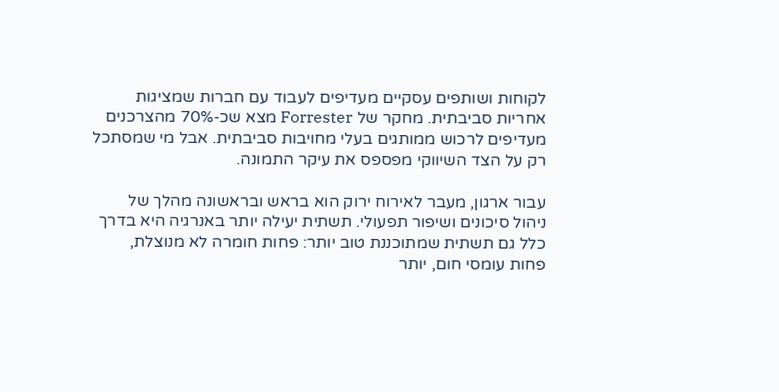לקוחות ושותפים עסקיים מעדיפים לעבוד עם חברות שמציגות אחריות סביבתית. מחקר של Forrester מצא שכ-70% מהצרכנים מעדיפים לרכוש ממותגים בעלי מחויבות סביבתית. אבל מי שמסתכל רק על הצד השיווקי מפספס את עיקר התמונה.

עבור ארגון, מעבר לאירוח ירוק הוא בראש ובראשונה מהלך של ניהול סיכונים ושיפור תפעולי. תשתית יעילה יותר באנרגיה היא בדרך כלל גם תשתית שמתוכננת טוב יותר: פחות חומרה לא מנוצלת, פחות עומסי חום, יותר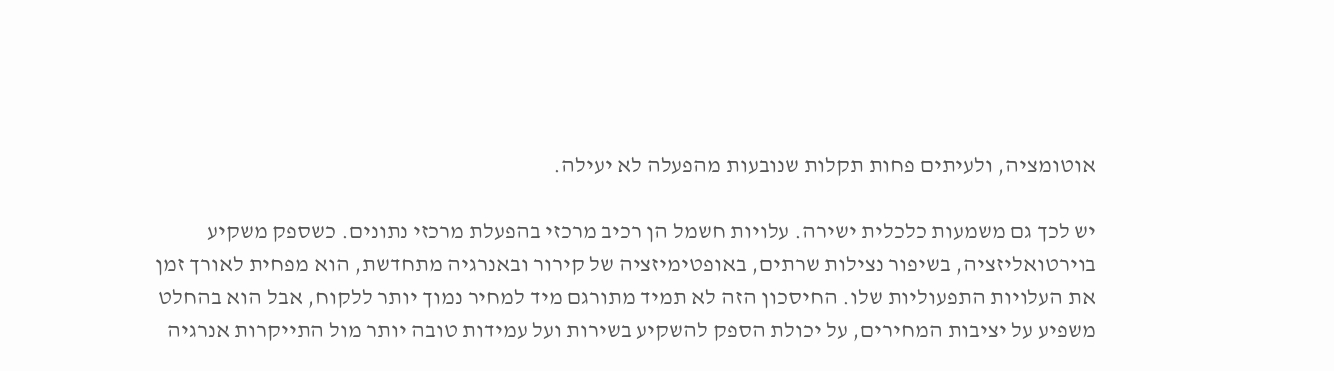אוטומציה, ולעיתים פחות תקלות שנובעות מהפעלה לא יעילה.

יש לכך גם משמעות כלכלית ישירה. עלויות חשמל הן רכיב מרכזי בהפעלת מרכזי נתונים. כשספק משקיע בוירטואליזציה, בשיפור נצילות שרתים, באופטימיזציה של קירור ובאנרגיה מתחדשת, הוא מפחית לאורך זמן את העלויות התפעוליות שלו. החיסכון הזה לא תמיד מתורגם מיד למחיר נמוך יותר ללקוח, אבל הוא בהחלט משפיע על יציבות המחירים, על יכולת הספק להשקיע בשירות ועל עמידות טובה יותר מול התייקרות אנרגיה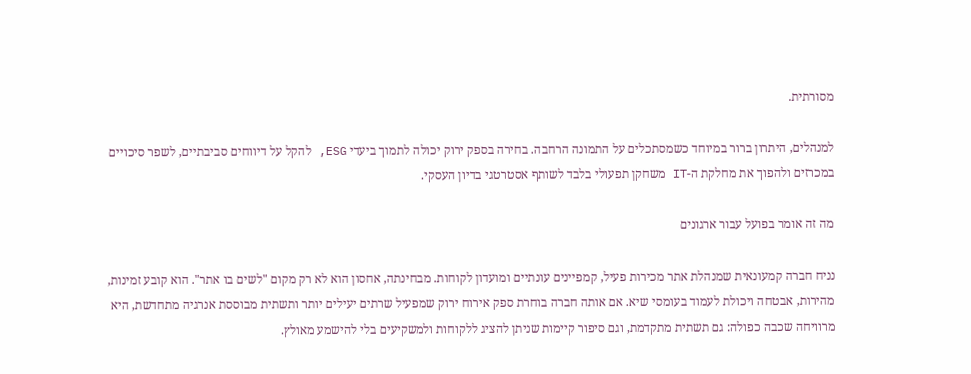מסורתית.

למנהלים, היתרון ברור במיוחד כשמסתכלים על התמונה הרחבה. בחירה בספק ירוק יכולה לתמוך ביעדי ESG, להקל על דיווחים סביבתיים, לשפר סיכויים במכרזים ולהפוך את מחלקת ה-IT משחקן תפעולי בלבד לשותף אסטרטגי בדיון העסקי.

מה זה אומר בפועל עבור ארגונים

נניח חברה קמעונאית שמנהלת אתר מכירות פעיל, קמפיינים עונתיים ומועדון לקוחות. מבחינתה, אחסון הוא לא רק מקום "לשים בו אתר". הוא קובע זמינות, מהירות, אבטחה ויכולת לעמוד בעומסי שיא. אם אותה חברה בוחרת ספק אירוח ירוק שמפעיל שרתים יעילים יותר ותשתית מבוססת אנרגיה מתחדשת, היא מרוויחה שכבה כפולה: גם תשתית מתקדמת, וגם סיפור קיימות שניתן להציג ללקוחות ולמשקיעים בלי להישמע מאולץ.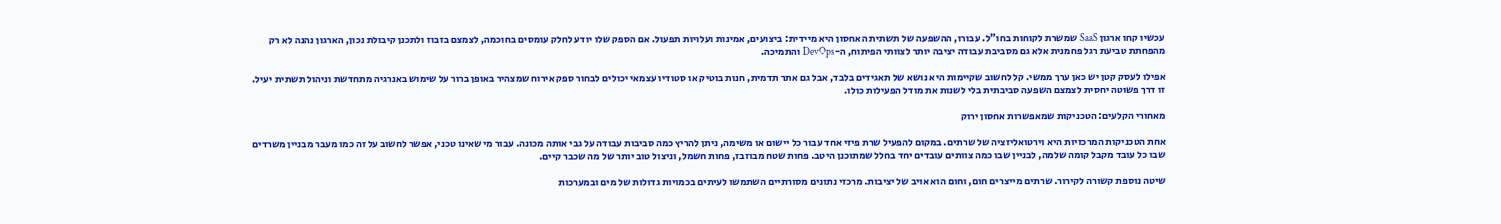עכשיו קחו ארגון SaaS שמשרת לקוחות בחו"ל. עבורו, ההשפעה של תשתית האחסון היא מיידית: ביצועים, אמינות ועלויות תפעול. אם הספק שלו יודע לחלק עומסים בחוכמה, לצמצם בזבוז ולתכנן קיבולת נכון, הארגון נהנה לא רק מהפחתת טביעת רגל פחמנית אלא גם מסביבת עבודה יציבה יותר לצוותי הפיתוח, ה-DevOps והתמיכה.

אפילו לעסק קטן יש כאן ערך ממשי. קל לחשוב שקיימות היא נושא של תאגידים בלבד, אבל גם אתר תדמית, חנות בוטיק או סטודיו עצמאי יכולים לבחור ספק אירוח שמצהיר באופן ברור על שימוש באנרגיה מתחדשת וניהול תשתית יעיל. זו דרך פשוטה יחסית לצמצם השפעה סביבתית בלי לשנות את מודל הפעילות כולו.

מאחורי הקלעים: הטכניקות שמאפשרות אחסון ירוק

אחת הטכניקות המרכזיות היא וירטואליזציה של שרתים. במקום להפעיל שרת פיזי אחד עבור כל יישום או משימה, ניתן להריץ כמה סביבות עבודה על גבי אותה מכונה. עבור מי שאינו טכני, אפשר לחשוב על זה כמו מעבר מבניין משרדים שבו כל עובד מקבל קומה שלמה, לבניין שבו כמה צוותים עובדים יחד בחלל שמתוכנן היטב. פחות שטח מבוזבז, פחות חשמל, וניצול טוב יותר של מה שכבר קיים.

שיטה נוספת קשורה לקירור. שרתים מייצרים חום, וחום הוא אויב של יציבות. מרכזי נתונים מסורתיים השתמשו לעיתים בכמויות גדולות של מים ובמערכות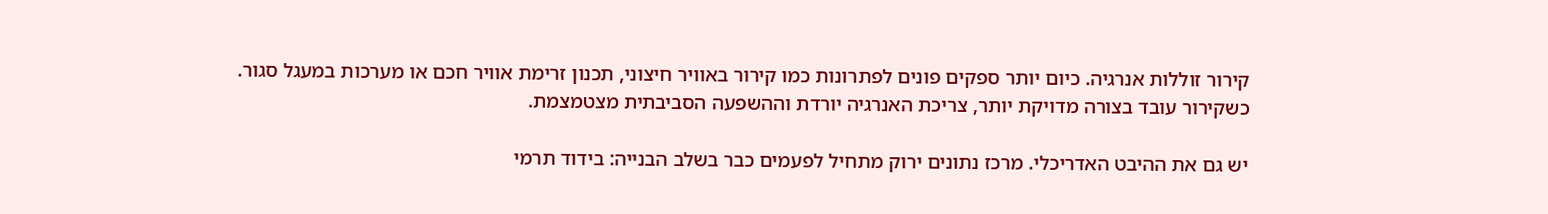קירור זוללות אנרגיה. כיום יותר ספקים פונים לפתרונות כמו קירור באוויר חיצוני, תכנון זרימת אוויר חכם או מערכות במעגל סגור. כשקירור עובד בצורה מדויקת יותר, צריכת האנרגיה יורדת וההשפעה הסביבתית מצטמצמת.

יש גם את ההיבט האדריכלי. מרכז נתונים ירוק מתחיל לפעמים כבר בשלב הבנייה: בידוד תרמי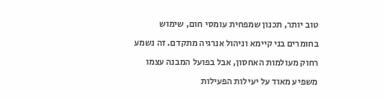טוב יותר, תכנון שמפחית עומסי חום, שימוש בחומרים בני קיימא וניהול אנרגיה מתקדם. זה נשמע רחוק מעולמות האחסון, אבל בפועל המבנה עצמו משפיע מאוד על יעילות הפעילות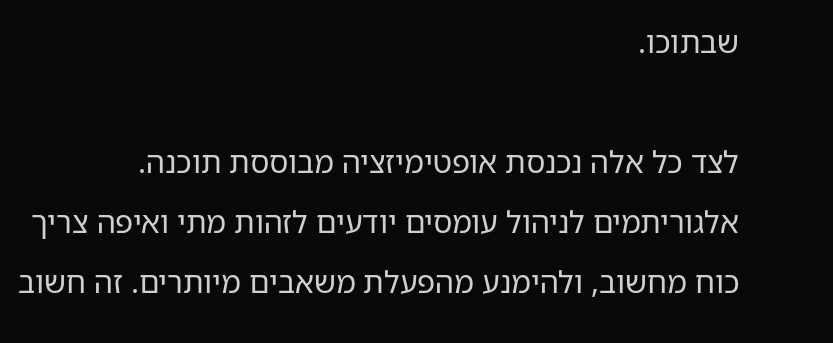שבתוכו.

לצד כל אלה נכנסת אופטימיזציה מבוססת תוכנה. אלגוריתמים לניהול עומסים יודעים לזהות מתי ואיפה צריך כוח מחשוב, ולהימנע מהפעלת משאבים מיותרים. זה חשוב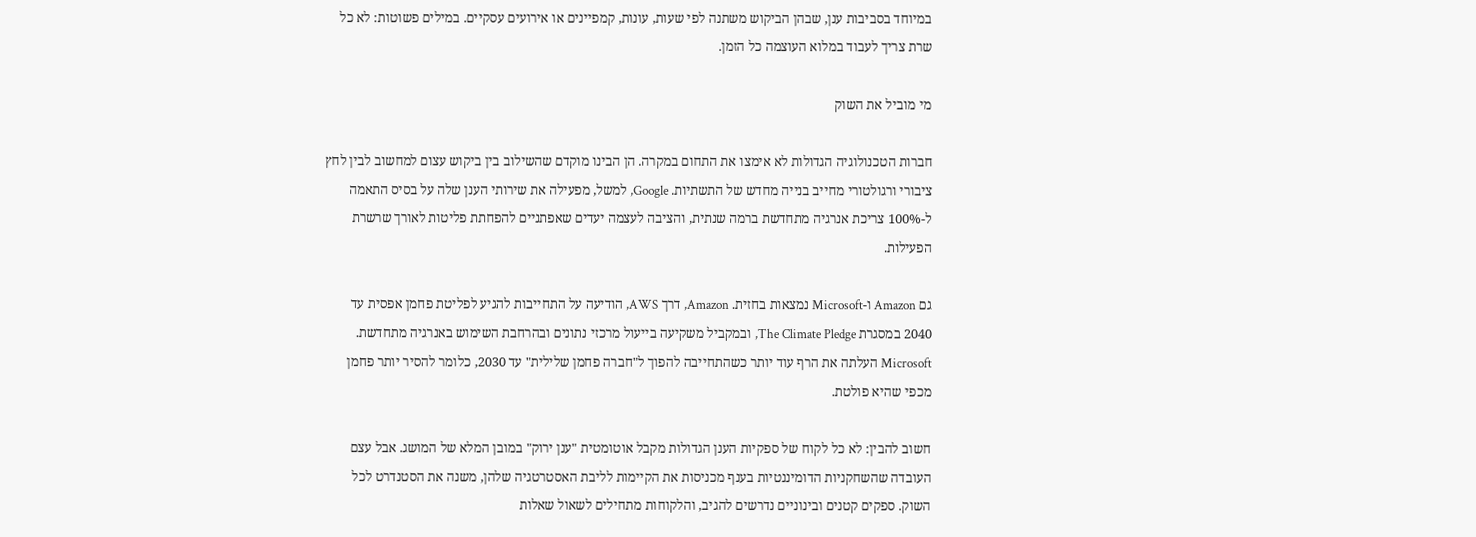במיוחד בסביבות ענן, שבהן הביקוש משתנה לפי שעות, עונות, קמפיינים או אירועים עסקיים. במילים פשוטות: לא כל שרת צריך לעבוד במלוא העוצמה כל הזמן.

מי מוביל את השוק

חברות הטכנולוגיה הגדולות לא אימצו את התחום במקרה. הן הבינו מוקדם שהשילוב בין ביקוש עצום למחשוב לבין לחץ ציבורי ורגולטורי מחייב בנייה מחדש של התשתיות. Google, למשל, מפעילה את שירותי הענן שלה על בסיס התאמה ל-100% צריכת אנרגיה מתחדשת ברמה שנתית, והציבה לעצמה יעדים שאפתניים להפחתת פליטות לאורך שרשרת הפעילות.

גם Amazon ו-Microsoft נמצאות בחזית. Amazon, דרך AWS, הודיעה על התחייבות להגיע לפליטת פחמן אפסית עד 2040 במסגרת The Climate Pledge, ובמקביל משקיעה בייעול מרכזי נתונים ובהרחבת השימוש באנרגיה מתחדשת. Microsoft העלתה את הרף עוד יותר כשהתחייבה להפוך ל"חברה פחמן שלילית" עד 2030, כלומר להסיר יותר פחמן מכפי שהיא פולטת.

חשוב להבין: לא כל לקוח של ספקיות הענן הגדולות מקבל אוטומטית "ענן ירוק" במובן המלא של המושג. אבל עצם העובדה שהשחקניות הדומיננטיות בענף מכניסות את הקיימות לליבת האסטרטגיה שלהן, משנה את הסטנדרט לכל השוק. ספקים קטנים ובינוניים נדרשים להגיב, והלקוחות מתחילים לשאול שאלות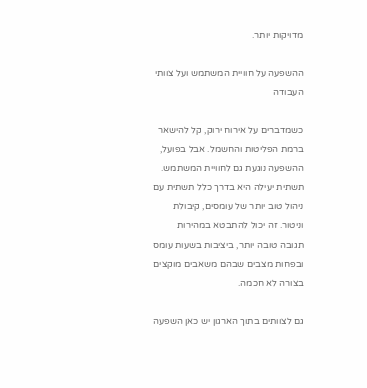מדויקות יותר.

ההשפעה על חוויית המשתמש ועל צוותי העבודה

כשמדברים על אירוח ירוק, קל להישאר ברמת הפליטות והחשמל. אבל בפועל, ההשפעה נוגעת גם לחוויית המשתמש. תשתית יעילה היא בדרך כלל תשתית עם ניהול טוב יותר של עומסים, קיבולת וניטור. זה יכול להתבטא במהירות תגובה טובה יותר, ביציבות בשעות עומס ובפחות מצבים שבהם משאבים מוקצים בצורה לא חכמה.

גם לצוותים בתוך הארגון יש כאן השפעה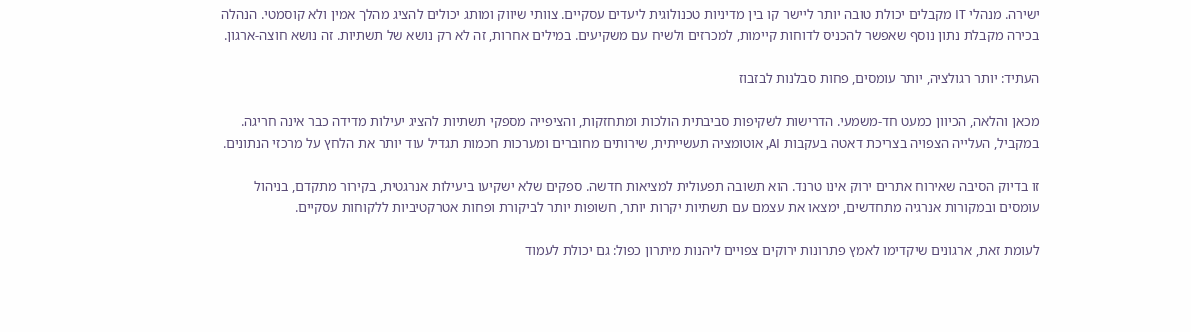ישירה. מנהלי IT מקבלים יכולת טובה יותר ליישר קו בין מדיניות טכנולוגית ליעדים עסקיים. צוותי שיווק ומותג יכולים להציג מהלך אמין ולא קוסמטי. הנהלה בכירה מקבלת נתון נוסף שאפשר להכניס לדוחות קיימות, למכרזים ולשיח עם משקיעים. במילים אחרות, זה לא רק נושא של תשתיות. זה נושא חוצה-ארגון.

העתיד: יותר רגולציה, יותר עומסים, פחות סבלנות לבזבוז

מכאן והלאה, הכיוון כמעט חד-משמעי. הדרישות לשקיפות סביבתית הולכות ומתחזקות, והציפייה מספקי תשתיות להציג יעילות מדידה כבר אינה חריגה. במקביל, העלייה הצפויה בצריכת דאטה בעקבות AI, אוטומציה תעשייתית, שירותים מחוברים ומערכות חכמות תגדיל עוד יותר את הלחץ על מרכזי הנתונים.

זו בדיוק הסיבה שאירוח אתרים ירוק אינו טרנד. הוא תשובה תפעולית למציאות חדשה. ספקים שלא ישקיעו ביעילות אנרגטית, בקירור מתקדם, בניהול עומסים ובמקורות אנרגיה מתחדשים, ימצאו את עצמם עם תשתיות יקרות יותר, חשופות יותר לביקורת ופחות אטרקטיביות ללקוחות עסקיים.

לעומת זאת, ארגונים שיקדימו לאמץ פתרונות ירוקים צפויים ליהנות מיתרון כפול: גם יכולת לעמוד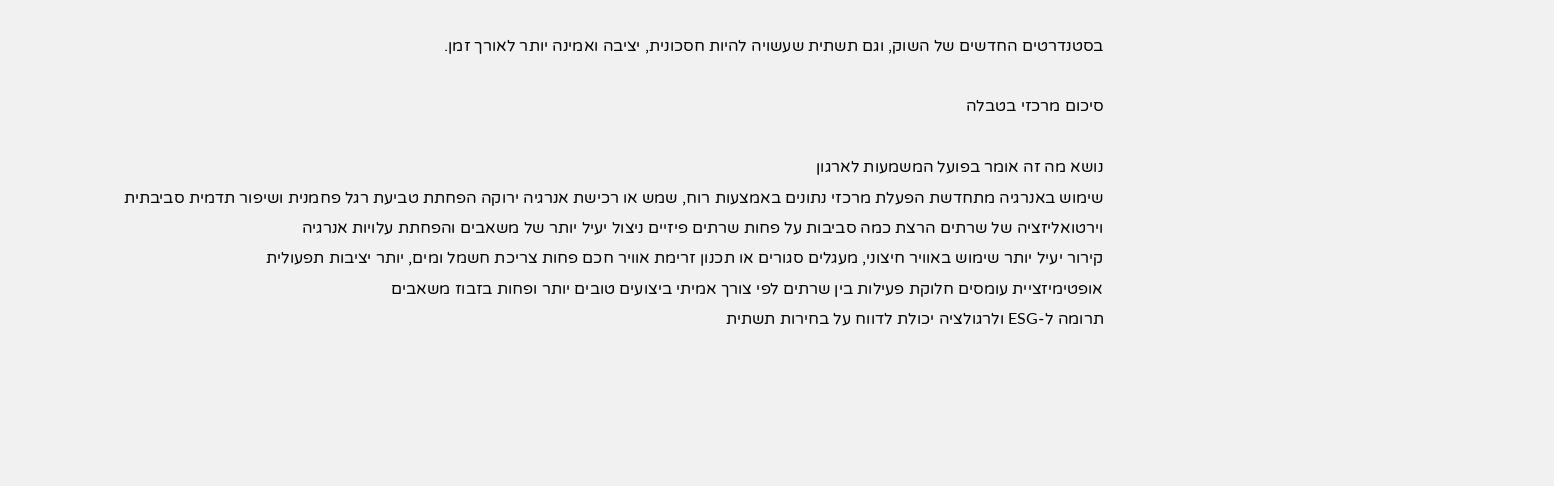בסטנדרטים החדשים של השוק, וגם תשתית שעשויה להיות חסכונית, יציבה ואמינה יותר לאורך זמן.

סיכום מרכזי בטבלה

נושא מה זה אומר בפועל המשמעות לארגון
שימוש באנרגיה מתחדשת הפעלת מרכזי נתונים באמצעות רוח, שמש או רכישת אנרגיה ירוקה הפחתת טביעת רגל פחמנית ושיפור תדמית סביבתית
וירטואליזציה של שרתים הרצת כמה סביבות על פחות שרתים פיזיים ניצול יעיל יותר של משאבים והפחתת עלויות אנרגיה
קירור יעיל יותר שימוש באוויר חיצוני, מעגלים סגורים או תכנון זרימת אוויר חכם פחות צריכת חשמל ומים, יותר יציבות תפעולית
אופטימיזציית עומסים חלוקת פעילות בין שרתים לפי צורך אמיתי ביצועים טובים יותר ופחות בזבוז משאבים
תרומה ל-ESG ולרגולציה יכולת לדווח על בחירות תשתית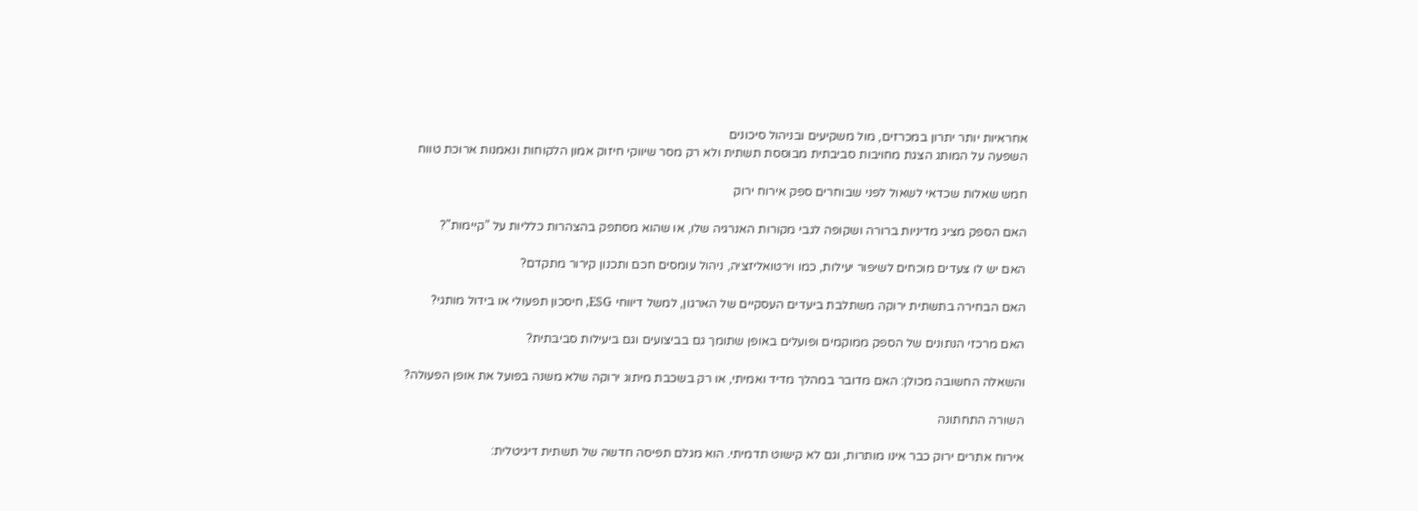אחראיות יותר יתרון במכרזים, מול משקיעים ובניהול סיכונים
השפעה על המותג הצגת מחויבות סביבתית מבוססת תשתית ולא רק מסר שיווקי חיזוק אמון הלקוחות ונאמנות ארוכת טווח

חמש שאלות שכדאי לשאול לפני שבוחרים ספק אירוח ירוק

האם הספק מציג מדיניות ברורה ושקופה לגבי מקורות האנרגיה שלו, או שהוא מסתפק בהצהרות כלליות על "קיימות"?

האם יש לו צעדים מוכחים לשיפור יעילות, כמו וירטואליזציה, ניהול עומסים חכם ותכנון קירור מתקדם?

האם הבחירה בתשתית ירוקה משתלבת ביעדים העסקיים של הארגון, למשל דיווחי ESG, חיסכון תפעולי או בידול מותגי?

האם מרכזי הנתונים של הספק ממוקמים ופועלים באופן שתומך גם בביצועים וגם ביעילות סביבתית?

והשאלה החשובה מכולן: האם מדובר במהלך מדיד ואמיתי, או רק בשכבת מיתוג ירוקה שלא משנה בפועל את אופן הפעולה?

השורה התחתונה

אירוח אתרים ירוק כבר אינו מותרות, וגם לא קישוט תדמיתי. הוא מגלם תפיסה חדשה של תשתית דיגיטלית: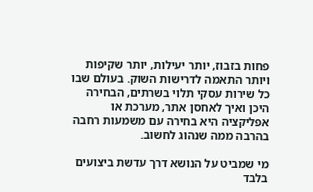פחות בזבוז, יותר יעילות, יותר שקיפות ויותר התאמה לדרישות השוק. בעולם שבו כל שירות עסקי תלוי בשרתים, הבחירה היכן ואיך לאחסן אתר, מערכת או אפליקציה היא בחירה עם משמעות רחבה בהרבה ממה שנהוג לחשוב.

מי שמביט על הנושא דרך עדשת ביצועים בלבד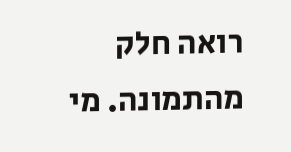רואה חלק מהתמונה. מי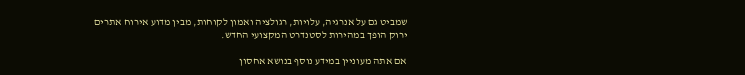שמביט גם על אנרגיה, עלויות, רגולציה ואמון לקוחות, מבין מדוע אירוח אתרים ירוק הופך במהירות לסטנדרט המקצועי החדש.

אם אתה מעוניין במידע נוסף בנושא אחסון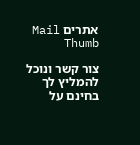אתרים Mail Thumb

צור קשר ונוכל להמליץ לך בחינם על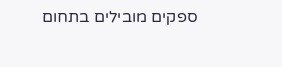ספקים מובילים בתחום